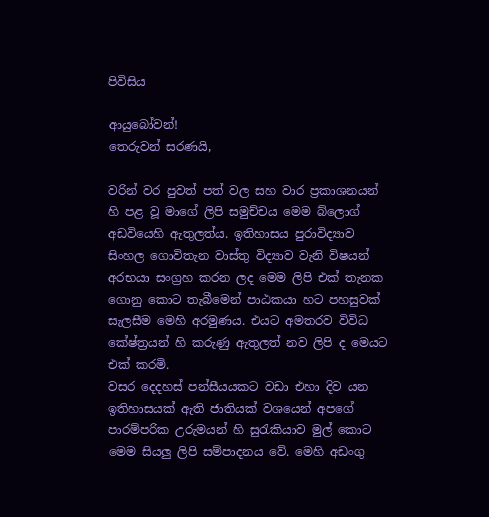පිවිසිය

ආයුබෝවන්!
තෙරුවන් සරණයි,

වරින් වර පුවත් පත් වල සහ වාර ප්‍රකාශනයන් හි පළ වූ මාගේ ලිපි සමුච්චය මෙම බ්ලොග් අඩවියෙහි ඇතුලත්ය. ඉතිහාසය පුරාවිද්‍යාව සිංහල ගොවිතැන වාස්තු විද්‍යාව වැනි විෂයන් අරභයා සංග්‍රහ කරන ලද මෙම ලිපි එක් තැනක ගොනු කොට තැබීමෙන් පාඨකයා හට පහසුවක් සැලසීම මෙහි අරමුණය. එයට අමතරව විවිධ කේෂ්ත්‍රයන් හි කරුණු ඇතුලත් නව ලිපි ද මෙයට එක් කරමි.
වසර දෙදහස් පන්සීයයකට වඩා එහා දිව යන ඉතිහාසයක් ඇති ජාතියක් වශයෙන් අපගේ පාරම්පරික උරුමයන් හි සුරැකියාව මුල් කොට මෙම සියලු ලිපි සම්පාදනය වේ. මෙහි අඩංගු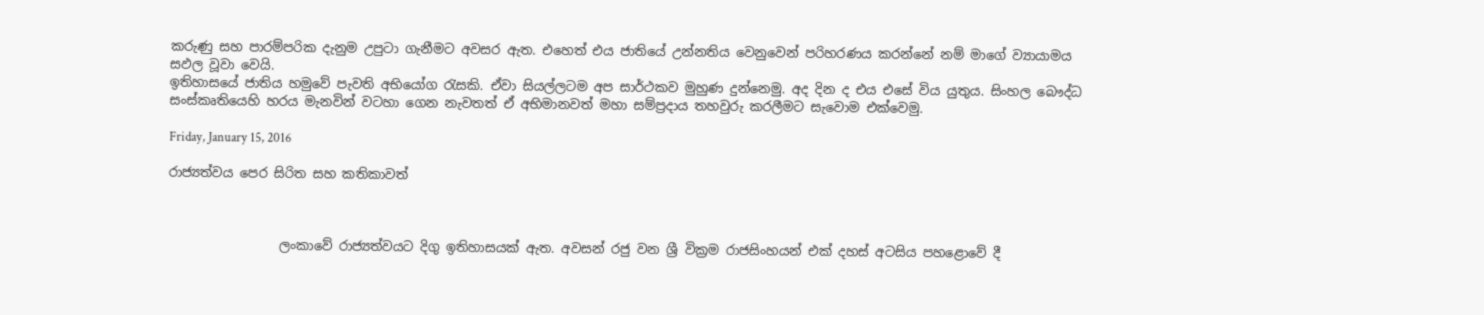කරුණු සහ පාරම්පරික දැනුම උපුටා ගැනීමට අවසර ඇත. එහෙත් එය ජාතියේ උන්නතිය වෙනුවෙන් පරිහරණය කරන්නේ නම් මාගේ ව්‍යායාමය සඵල වූවා වෙයි.
ඉතිහාසයේ ජාතිය හමුවේ පැවති අභියෝග රැසකි. ඒවා සියල්ලටම අප සාර්ථකව මුහුණ දුන්නෙමු. අද දින ද එය එසේ විය යුතුය. සිංහල බෞද්ධ සංස්කෘතියෙහි හරය මැනවින් වටහා ගෙන නැවතත් ඒ අභිමානවත් මහා සම්ප්‍රදාය තහවුරු කරලීමට සැවොම ‍එක්වෙමු.

Friday, January 15, 2016

රාජ්‍යත්වය පෙර සිරිත සහ කතිකාවත්



                 ලංකාවේ රාජ්‍යත්වයට දිගු ඉතිහාසයක් ඇත. අවසන් රජු වන ශ්‍රී වික්‍රම රාජසිංහයන් එක් දහස් අටසිය පහළොවේ දී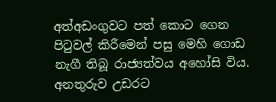අත්අඩංගුවට පත් කොට ගෙන පිටුවල් කිරීමෙන් පසු මෙහි ගොඩ නැගී තිබූ රාජ්‍යත්වය අහෝසි විය. අනතුරුව උඩරට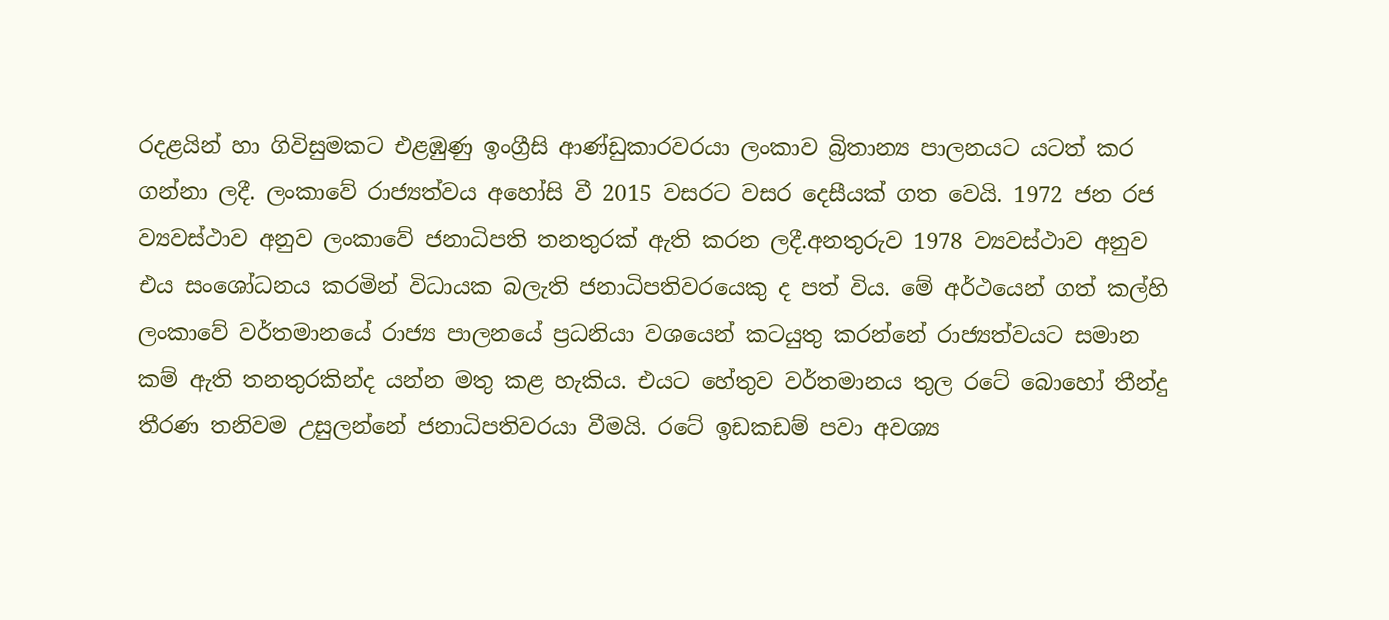රදළයින් හා ගිවිසුමකට එළඹුණු ඉංග්‍රීසි ආණ්ඩුකාරවරයා ලංකාව බ්‍රිතාන්‍ය පාලනයට යටත් කර ගන්නා ලදී. ලංකාවේ රාජ්‍යත්වය අහෝසි වී 2015 වසරට වසර දෙසීයක් ගත වෙයි. 1972 ජන රජ ව්‍යවස්ථාව අනුව ලංකාවේ ජනාධිපති තනතුරක් ඇති කරන ලදී.අනතුරුව 1978 ව්‍යවස්ථාව අනුව එය සංශෝධනය කරමින් විධායක බලැති ජනාධිපතිවරයෙකු ද පත් විය. මේ අර්ථයෙන් ගත් කල්හි ලංකාවේ වර්තමානයේ රාජ්‍ය පාලනයේ ප්‍රධනියා වශයෙන් කටයුතු කරන්නේ රාජ්‍යත්වයට සමාන කම් ඇති තනතුරකින්ද යන්න මතු කළ හැකිය. එයට හේතුව වර්තමානය තුල රටේ බොහෝ තීන්දු තීරණ තනිවම උසුලන්නේ ජනාධිපතිවරයා වීමයි. රටේ ඉඩකඩම් පවා අවශ්‍ය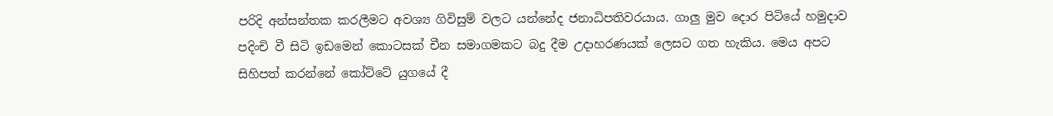පරිදි අන්සන්තක කරලීමට අවශ්‍ය ගිවිසුම් වලට යන්නේද ජනාධිපතිවරයාය. ගාලු මුව දොර පිටියේ හමුදාව පදිංචි වී සිටි ඉඩමෙන් කොටසක් චීන සමාගමකට බදු දීම උදාහරණයක් ලෙසට ගත හැකිය. මෙය අපට සිහිපත් කරන්නේ කෝට්ටේ යුගයේ දී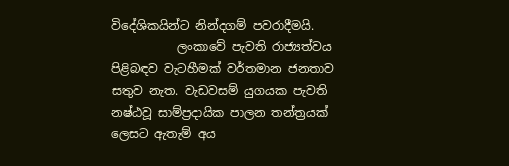විදේශිකයින්ට නින්දගම් පවරාදීමයි.
           ලංකාවේ පැවති රාජ්‍යත්වය පිළිබඳව වැටහීමක් වර්තමාන ජනතාව සතුව නැත. වැඩවසම් යුගයක පැවති නෂ්ඨවූ සාම්ප්‍රදායික පාලන තන්ත්‍රයක් ලෙසට ඇතැම් අය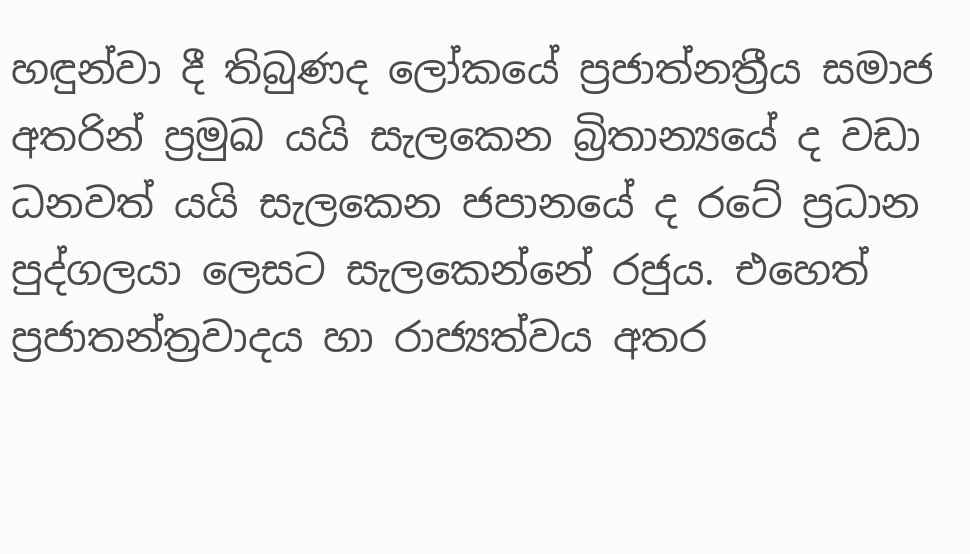හඳුන්වා දී තිබුණද ලෝකයේ ප්‍රජාත්නත්‍රීය සමාජ අතරින් ප්‍රමුඛ යයි සැලකෙන බ්‍රිතාන්‍යයේ ද වඩා ධනවත් යයි සැලකෙන ජපානයේ ද රටේ ප්‍රධාන පුද්ගලයා ලෙසට සැලකෙන්නේ රජුය. එහෙත් ප්‍රජාතන්ත්‍රවාදය හා රාජ්‍යත්වය අතර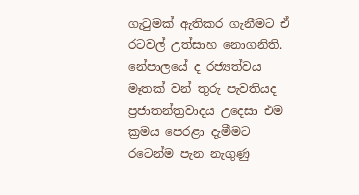ගැටුමක් ඇතිකර ගැනීමට ඒ රටවල් උත්සාහ නොගනිති. නේපාලයේ ද රජ්‍යත්වය මෑතක් වන් තුරු පැවතියද ප්‍රජාතන්ත්‍රවාදය උදෙසා එම ක්‍රමය පෙරළා දැමීමට රටෙන්ම පැන නැගුණු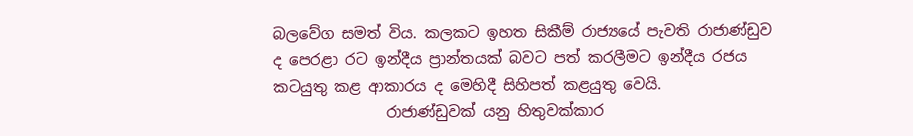බලවේග සමත් විය. කලකට ඉහත සිකීම් රාජ්‍යයේ පැවති රාජාණ්ඩුව ද පෙරළා රට ඉන්දීය ප්‍රාන්තයක් බවට පත් කරලීමට ඉන්දීය රජය කටයුතු කළ ආකාරය ද මෙහිදී සිහිපත් කළයුතු වෙයි.
               රාජාණ්ඩුවක් යනු හිතුවක්කාර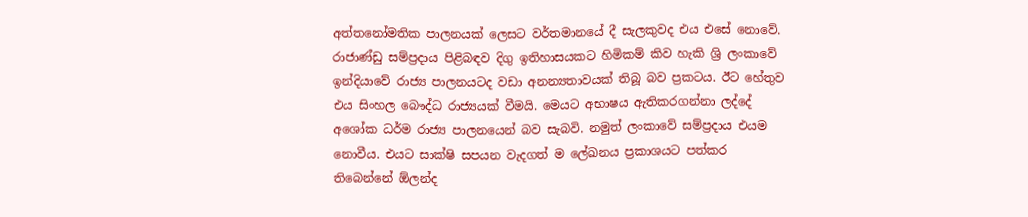අත්තනෝමතික පාලනයක් ලෙසට වර්තමානයේ දී සැලකුවද එය එසේ නොවේ. රාජාණ්ඩු සම්ප්‍රදාය පිළිබඳව දිගු ඉතිහාසයකට හිමිකම් කිව හැකි ශ්‍රි ලංකාවේ ඉන්දියාවේ රාජ්‍ය පාලනයටද වඩා අනන්‍යතාවයක් තිබූ බව ප්‍රකටය. ඊට හේතුව එය සිංහල බෞද්ධ රාජ්‍යයක් වීමයි. මෙයට අභාෂය ඇතිකරගන්නා ලද්දේ අශෝක ධර්ම රාජ්‍ය පාලනයෙන් බව සැබවි. නමුත් ලංකාවේ සම්ප්‍රදාය එයම නොවීය. එයට සාක්ෂි සපයන වැදගත් ම ලේඛනය ප්‍රකාශයට පත්කර තිබෙන්නේ ඕලන්ද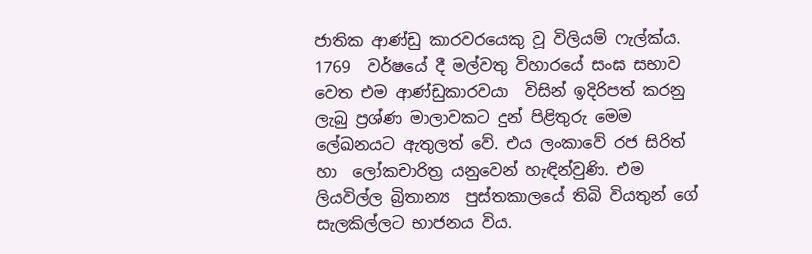ජාතික ආණ්ඩු කාරවරයෙකු වූ විලියම් ෆැල්ක්ය. 1769  වර්ෂයේ දී මල්වතු විහාරයේ සංඝ සභාව වෙත එම ආණ්ඩුකාරවයා  විසින් ඉදිරිපත් කරනු ලැබු ප්‍රශ්ණ මාලාවකට දුන් පිළිතුරු මෙම ලේඛනයට ඇතුලත් වේ. එය ලංකාවේ රජ සිරිත් හා  ලෝකචාරිත්‍ර යනුවෙන් හැඳින්වුණි. එම ලියවිල්ල බ්‍රිතාන්‍ය  පුස්තකාලයේ තිබි වියතුන් ගේ සැලකිල්ලට භාජනය විය.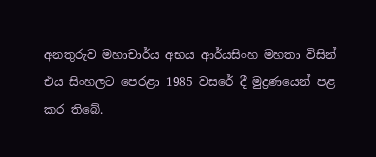අනතුරුව මහාචාර්ය අභය ආර්යසිංහ මහතා විසින් එය සිංහලට පෙරළා 1985 වසරේ දී මුද්‍රණයෙන් පළ කර තිබේ.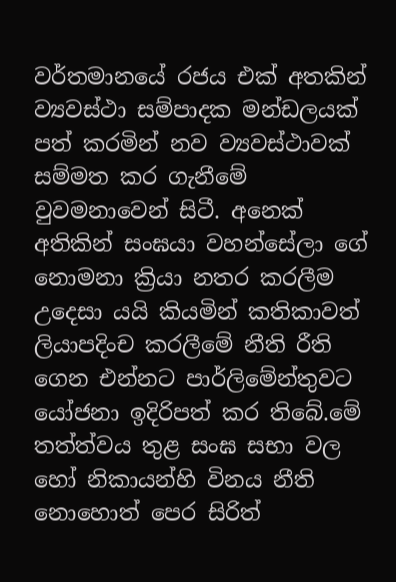වර්තමානයේ රජය එක් අතකින් ව්‍යවස්ථා සම්පාදක මන්ඩලයක් පත් කරමින් නව ව්‍යවස්ථාවක් සම්මත කර ගැනීමේ වුවමනාවෙන් සිටී. අනෙක් අතිකින් සංඝයා වහන්සේලා ගේ නොමනා ක්‍රියා නතර කරලීම උදෙසා යයි කියමින් කතිකාවත්  ලියාපදිංච කරලීමේ නීති රීති ගෙන එන්නට පාර්ලිමේන්තුවට යෝජනා ඉදිරිපත් කර තිබේ.මේ තත්ත්වය තුළ සංඝ සභා වල හෝ නිකායන්හි විනය නීති නොහොත් පෙර සිරිත්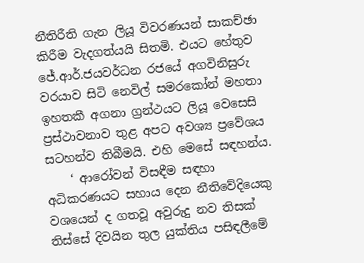නීතිරීති ගැන ලියූ විවරණයන් සාකච්ඡා කිරීම වැදගත්යයි සිතමි. එයට හේතුව ජේ.ආර්.ජයවර්ධන රජයේ අගවිනිසුරු වරයාව සිටි නෙවිල් සමරකෝන් මහතා ඉහතකී අගනා ග්‍රන්ථයට ලියූ වෙසෙසි ප්‍රස්ථාවනාව තුළ අපට අවශ්‍ය ප්‍රවේශය සටහන්ව තිබීමයි. එහි මෙසේ සඳහන්ය.
    ‘ ආරෝවන් විසඳීම සඳහා අධිකරණයට සහාය දෙන නීතිවේදියෙකු වශයෙන් ද ගතවූ අවුරුදු නව තිසක් තිස්සේ දිවයින තුල යුක්තිය පසිඳලීමේ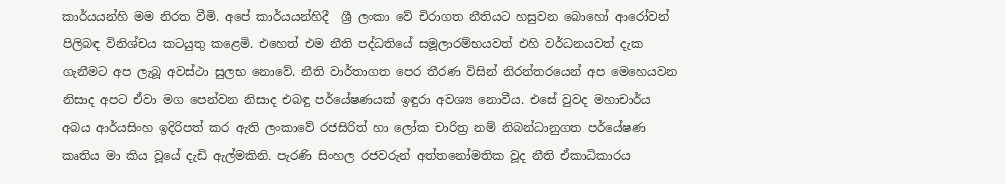කාර්යයන්හි මම නිරත වීමි. අපේ කාර්යයන්හිදී  ශ්‍රී ලංකා වේ චිරාගත නීතියට හසුවන බොහෝ ආරෝවන් පිලිබඳ විනිශ්චය කටයුතු කළෙමි. එහෙත් එම නීති පද්ධතියේ සමූලාරම්භයවත් එහි වර්ධනයවත් දැක ගැනීමට අප ලැබූ අවස්ථා සුලභ නොවේ. නීති වාර්තාගත පෙර තීරණ විසින් නිරන්තරයෙන් අප මෙහෙයවන නිසාද අපට ඒවා මග පෙන්වන නිසාද එබඳු පර්යේෂණයක් ඉඳුරා අවශ්‍ය නොවීය. එසේ වුවද මහාචාර්ය අබය ආර්යසිංහ ඉදිරිපත් කර ඇති ලංකාවේ රජසිරිත් හා ලෝක චාරිත්‍ර නම් නිබන්ධානුගත පර්යේෂණ කෘතිය මා කිය වූයේ දැඩි ඇල්මකිනි. පැරණි සිංහල රජවරුන් අත්තනෝමතික වූද නීති ඒකාධිකාරය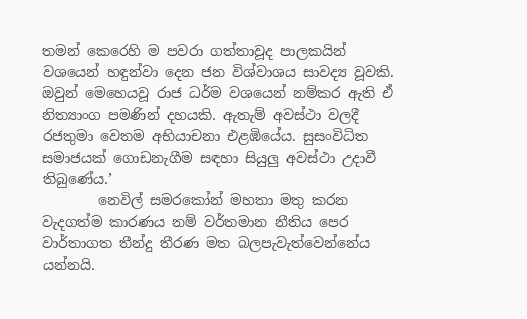තමන් කෙරෙහි ම පවරා ගත්තාවූද පාලකයින් වශයෙන් හඳුන්වා දෙන ජන විශ්වාශය සාවද්‍ය වූවකි. ඔවුන් මෙහෙයවූ රාජ ධර්ම වශයෙන් නම්කර ඇති ඒ නිත්‍යාංග පමණින් දහයකි. ඇතැම් අවස්ථා වලදී රජතුමා වෙතම අභියාචනා එළඹියේය. සුසංවිධිත සමාජයක් ගොඩනැගීම සඳහා සියුලු අවස්ථා උදාවී තිබුණේය.’
        නෙවිල් සමරකෝන් මහතා මතු කරන වැදගත්ම කාරණය නම් වර්තමාන නීතිය පෙර වාර්තාගත තීන්දු තීරණ මත බලපැවැත්වෙන්නේය යන්නයි.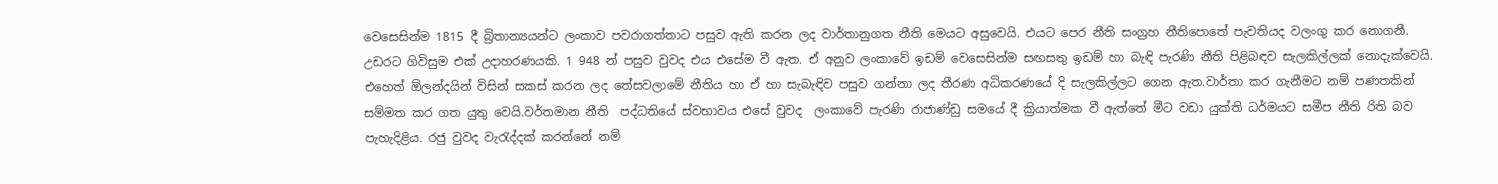වෙසෙසින්ම 1815 දී බ්‍රිතාන්‍යයන්ට ලංකාව පවරාගත්තාට පසුව ඇති කරන ලද වාර්තානුගත නීති මෙයට අසුවෙයි. එයට පෙර නීති සංග්‍රහ නීතිපොතේ පැවතියද වලංගු කර නොගනී. උඩරට ගිවිසුම එක් උදාහරණයකි. 1 948 න් පසුව වුවද එය එසේම වී ඇත. ඒ අනුව ලංකාවේ ඉඩම් වෙසෙසින්ම සඟසතු ඉඩම් හා බැඳි පැරණි නීති පිළිබඳව සැලකිල්ලක් නොදැක්වෙයි. එහෙත් ඕලන්දයින් විසින් සකස් කරන ලද තේසවලාමේ නීතිය හා ඒ හා සැබැඳිව පසුව ගන්නා ලද තීරණ අධිකරණයේ දි සැලකිල්ලට ගෙන ඇත.වාර්තා කර ගැනීමට නම් පණතකින් සම්මත කර ගත යුතු වෙයි.වර්තමාන නීති  පද්ධතියේ ස්වභාවය එසේ වුවද  ලංකාවේ පැරණි රාජාණ්ඩු සමයේ දී ක්‍රියාත්මක වී ඇත්තේ මීට වඩා යුක්ති ධර්මයට සමීප නීති රිති බව පැහැදිළිය. රජු වුවද වැරැද්දක් කරන්නේ නම්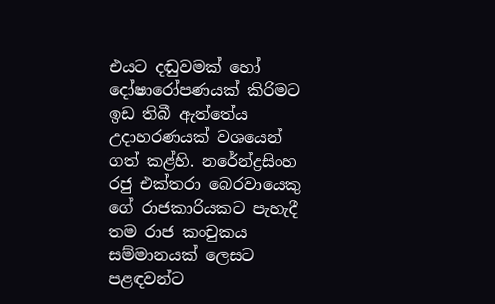එයට දඬුවමක් හෝ දෝෂාරෝපණයක් කිරිමට ඉඩ තිබී ඇත්තේය උදාහරණයක් වශයෙන් ගත් කළ්හි. නරේන්ද්‍රසිංහ රජු එක්තරා බෙරවායෙකු ගේ රාජකාරියකට පැහැදී තම රාජ කංචුකය  සම්මානයක් ලෙසට පළඳවන්ට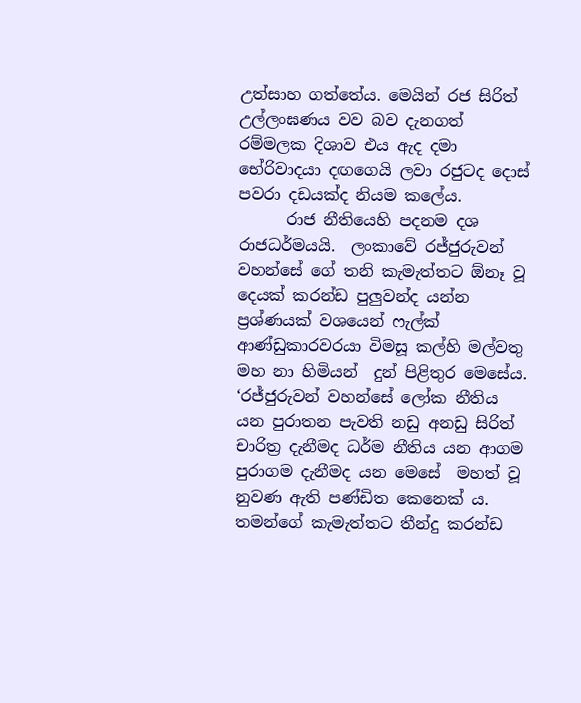උත්සාහ ගත්තේය. මෙයින් රජ සිරිත් උල්ලංඝණය වව බව දැනගත් රම්මලක දිශාව එය ඇද දමා භේරිවාදයා දඟගෙයි ලවා රජුටද දොස් පවරා දඩයක්ද නියම කලේය.
      රාජ නීතියෙහි පදනම දශ රාජධර්මයයි.  ලංකාවේ රජ්ජුරුවන් වහන්සේ ගේ තනි කැමැත්තට ඕනෑ වූ දෙයක් කරන්ඩ පුලුවන්ද යන්න ප්‍රශ්ණයක් වශයෙන් ෆැල්ක් ආණ්ඩුකාරවරයා විමසූ කල්හි මල්වතු මහ නා හිමියන්  දුන් පිළිතුර මෙසේය. ‘රජ්ජුරුවන් වහන්සේ ලෝක නීතිය යන පුරාතන පැවති නඩු අනඩු සිරිත් චාරිත්‍ර දැනීමද ධර්ම නීතිය යන ආගම පුරාගම දැනීමද යන මෙසේ  මහත් වූ නුවණ ඇති පණ්ඩිත කෙනෙක් ය. තමන්ගේ කැමැත්තට තීන්දු කරන්ඩ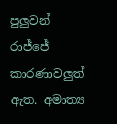පුලුවන් රාජ්ජේ කාරණාවලුත් ඇත. අමාත්‍ය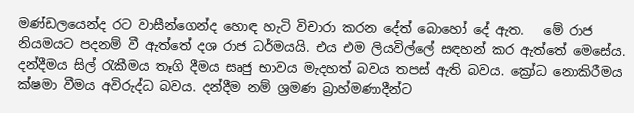මණ්ඩලයෙන්ද රට වාසීන්ගෙන්ද හොඳ හැටි විචාරා කරන දේත් බොහෝ දේ ඇත.   මේ රාජ නියමයට පදනම් වී ඇත්තේ දශ රාජ ධර්මයයි. එය එම ලියවිල්ලේ සඳහන් කර ඇත්තේ මෙසේය. දන්දීමය සිල් රැකීමය තෑගි දීමය සෘජු භාවය මැදහත් බවය තපස් ඇති බවය. ක්‍රෝධ නොකිරීමය ක්ෂමා වීමය අවිරුද්ධ බවය. දන්දීම නම් ශ්‍රමණ බ්‍රාහ්මණාදීන්ට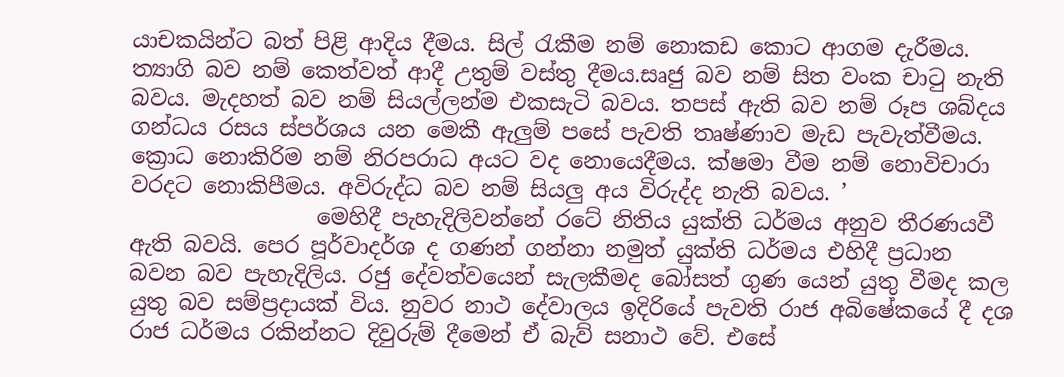යාචකයින්ට බත් පිළි ආදිය දීමය. සිල් රැකීම නම් නොකඩ කොට ආගම දැරීමය. ත්‍යාගි බව නම් කෙත්වත් ආදී උතුම් වස්තු දීමය.සෘජු බව නම් සිත වංක චාටු නැති බවය. මැදහත් බව නම් සියල්ලන්ම එකසැටි බවය. තපස් ඇති බව නම් රූප ශබ්දය ගන්ධය රසය ස්පර්ශය යන මෙකී ඇලුම් පසේ පැවති තෘෂ්ණාව මැඩ පැවැත්වීමය. ක්‍රොධ නොකිරිම නම් නිරපරාධ අයට වද නොයෙදීමය. ක්ෂමා වීම නම් නොවිචාරා වරදට නොකිපීමය. අවිරුද්ධ බව නම් සියලු අය විරුද්ද නැති බවය. ’
                 මෙහිදී පැහැදිලිවන්නේ රටේ නිතිය යුක්ති ධර්මය අනුව තීරණයවී ඇති බවයි. පෙර පූර්වාදර්ශ ද ගණන් ගන්නා නමුත් යුක්ති ධර්මය එහිදී ප්‍රධාන බවන බව පැහැදිලිය. රජු දේවත්වයෙන් සැලකීමද බෝසත් ගුණ යෙන් යුතු වීමද කල යුතු බව සම්ප්‍රදායක් විය. නුවර නාථ දේවාලය ඉදිරියේ පැවති රාජ අබිෂේකයේ දී දශ රාජ ධර්මය රකින්නට දිවුරුම් දීමෙන් ඒ බැව් සනාථ වේ. එසේ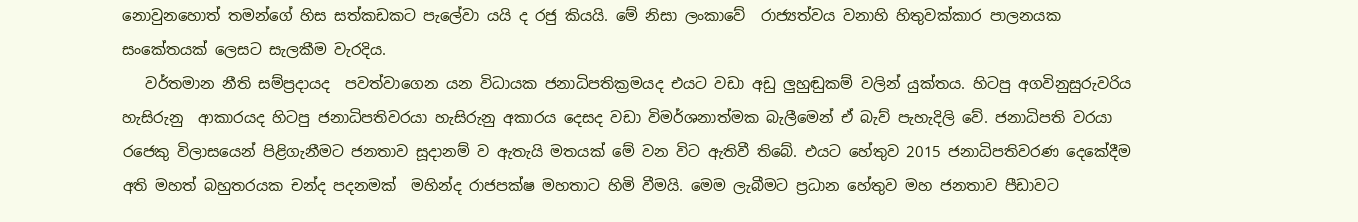නොවුනහොත් තමන්ගේ හිස සත්කඩකට පැලේවා යයි ද රජු කියයි. මේ නිසා ලංකාවේ  රාජ්‍යත්වය වනාහි හිතුවක්කාර පාලනයක සංකේතයක් ලෙසට සැලකීම වැරදිය.
   වර්තමාන නීති සම්ප්‍රදායද  පවත්වාගෙන යන විධායක ජනාධිපතික්‍රමයද එයට වඩා අඩු ලුහුඬුකම් වලින් යුක්තය. හිටපු අගවිනුසුරුවරිය හැසිරුනු  ආකාරයද හිටපු ජනාධිපතිවරයා හැසිරුනු අකාරය දෙසද වඩා විමර්ශනාත්මක බැලීමෙන් ඒ බැව් පැහැදිලි වේ. ජනාධිපති වරයා රජෙකු විලාසයෙන් පිළිගැනීමට ජනතාව සූදානම් ව ඇතැයි මතයක් මේ වන විට ඇතිවී තිබේ. එයට හේතුව 2015 ජනාධිපතිවරණ දෙකේදීම අති මහත් බහුතරයක චන්ද පදනමක්  මහින්ද රාජපක්ෂ මහතාට හිමි වීමයි. මෙම ලැබීමට ප්‍රධාන හේතුව මහ ජනතාව පීඩාවට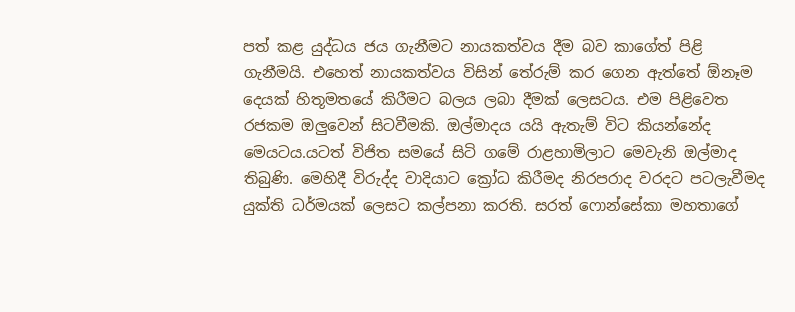පත් කළ යුද්ධය ජය ගැනීමට නායකත්වය දීම බව කාගේත් පිළි ගැනීමයි. එහෙත් නායකත්වය විසින් තේරුම් කර ගෙන ඇත්තේ ඕනෑම දෙයක් හිතූමතයේ කිරීමට බලය ලබා දීමක් ලෙසටය. එම පිළිවෙත රජකම ඔලුවෙන් සිටවීමකි. ඔල්මාදය යයි ඇතැම් විට කියන්නේද මෙයටය.යටත් විජිත සමයේ සිටි ගමේ රාළහාමිලාට මෙවැනි ඔල්මාද තිබුණි. මෙහිදී විරුද්ද වාදියාට ක්‍රෝධ කිරීමද නිරපරාද වරදට පටලැවීමද යුක්ති ධර්මයක් ලෙසට කල්පනා කරති. සරත් ෆොන්සේකා මහතාගේ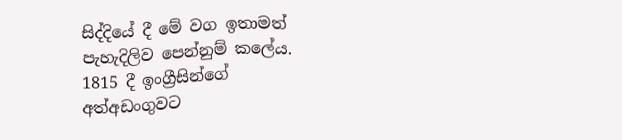සිද්දියේ දී මේ වග ඉතාමත් පැහැදිලිව පෙන්නුම් කලේය. 1815 දී ඉංග්‍රීසින්ගේ අත්අඩංගුවට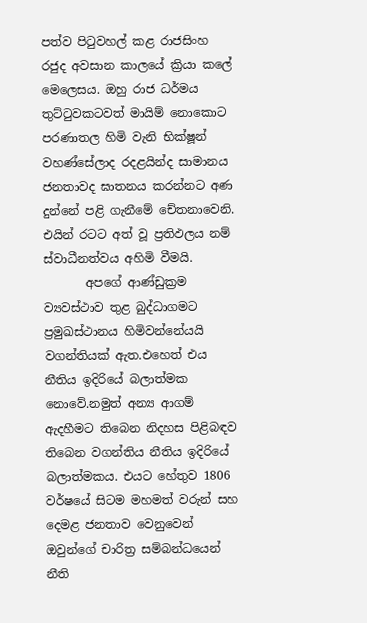පත්ව පිටුවහල් කළ රාජසිංහ රජුද අවසාන කාලයේ ක්‍රියා කලේ මෙලෙසය. ඔහු රාජ ධර්මය තුට්ටුවකටවත් මායිම් නොකොට පරණාතල හිමි වැනි භික්ෂූන් වහණ්සේලාද රදළයින්ද සාමානය ජනතාවද ඝාතනය කරන්නට අණ දුන්නේ පළි ගැනීමේ චේතනාවෙනි. එයින් රටට අත් වූ ප්‍රතිඵලය නම් ස්වාධීනත්වය අහිමි වීමයි.
       අපගේ ආණ්ඩුක්‍රම ව්‍යවස්ථාව තුළ බුද්ධාගමට ප්‍රමුඛස්ථානය හිමිවන්නේයයි වගන්තියක් ඇත.එහෙත් එය නීතිය ඉදිරියේ බලාත්මක නොවේ.නමුත් අන්‍ය ආගම් ඇදහීමට තිබෙන නිදහස පිළිබඳව තිබෙන වගන්තිය නීතිය ඉදිරියේ බලාත්මකය. එයට හේතුව 1806 වර්ෂයේ සිටම මහමත් වරුන් සහ දෙමළ ජනතාව වෙනුවෙන් ඔවුන්ගේ චාරිත්‍ර සම්බන්ධයෙන්  නීති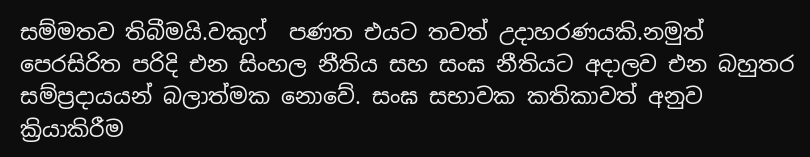සම්මතව තිබීමයි.වකුෆ්  පණත එයට තවත් උදාහරණයකි.නමුත් පෙරසිරිත පරිදි එන සිංහල නීතිය සහ සංඝ නීතියට අදාලව එන බහුතර සම්ප්‍රදායයන් බලාත්මක නොවේ. සංඝ සභාවක කතිකාවත් අනුව ක්‍රියාකිරීම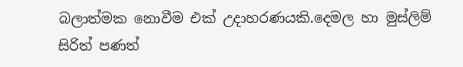බලාත්මක නොවීම එක් උදාහරණයකි.දෙමල හා මුස්ලිම් සිරිත් පණත්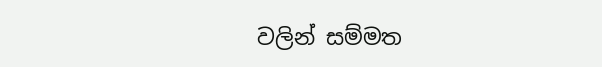වලින් සම්මත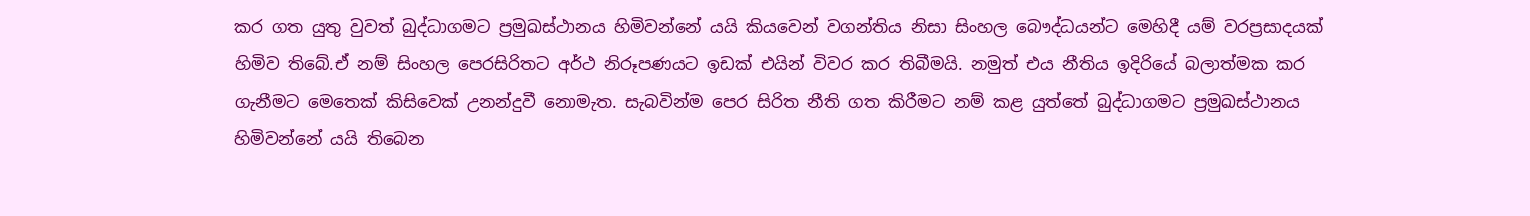කර ගත යුතු වුවත් බුද්ධාගමට ප්‍රමුඛස්ථානය හිමිවන්නේ යයි කියවෙන් වගන්තිය නිසා සිංහල බෞද්ධයන්ට මෙහිදී යම් වරප්‍රසාදයක් හිමිව තිබේ.ඒ නම් සිංහල පෙරසිරිතට අර්ථ නිරූපණයට ඉඩක් එයින් විවර කර තිබීමයි. නමුත් එය නීතිය ඉදිරියේ බලාත්මක කර ගැනීමට මෙතෙක් කිසිවෙක් උනන්දුවී නොමැත. සැබවින්ම පෙර සිරිත නීති ගත කිරීමට නම් කළ යුත්තේ බුද්ධාගමට ප්‍රමුඛස්ථානය හිමිවන්නේ යයි තිබෙන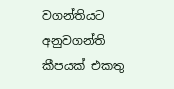වගන්තියට අනුවගන්ති කීපයක් එකතු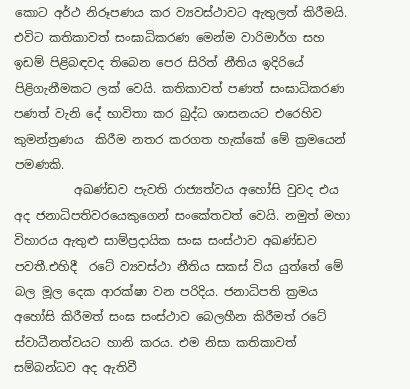කොට අර්ථ නිරූපණය කර ව්‍යවස්ථාවට ඇතුලත් කිරීමයි. එවිට කතිකාවත් සංඝාධිකරණ මෙන්ම වාරිමාර්ග සහ ඉඩම් පිළිබඳවද තිබෙන පෙර සිරිත් නීතිය ඉදිරියේ පිළිගැනීමකට ලක් වෙයි. කතිකාවත් පණත් සංඝාධිකරණ පණත් වැනි දේ භාවිතා කර බුද්ධ ශාසනයට එරෙහිව  කුමන්ත්‍රණය  කිරීම නතර කරගත හැක්කේ මේ ක්‍රමයෙන් පමණකි.
          අඛණ්ඩව පැවති රාජ්‍යත්වය අහෝසි වුවද එය අද ජනාධිපතිවරයෙකුගෙන් සංකේතවත් වෙයි. නමුත් මහා විහාරය ඇතුළු සාම්ප්‍රදායික සංඝ සංස්ථාව අඛණ්ඩව පවතී.එහිදී  රටේ ව්‍යවස්ථා නීතිය සකස් විය යුත්තේ මේ බල මූල දෙක ආරක්ෂා වන පරිදිය. ජනාධිපති ක්‍රමය අහෝසි කිරීමත් සංඝ සංස්ථාව බෙලහීන කිරීමත් රටේ ස්වාධීනත්වයට හානි කරය. එම නිසා කතිකාවත් සම්බන්ධව අද ඇතිවී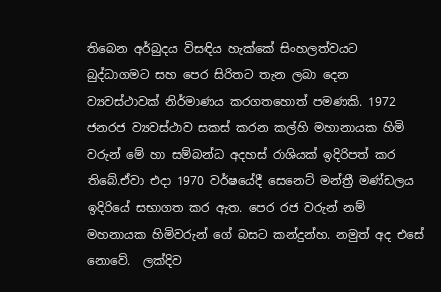තිබෙන අර්බුදය විසඳිය හැක්කේ සිංහලත්වයට බුද්ධාගමට සහ පෙර සිරිතට තැන ලබා දෙන ව්‍යවස්ථාවක් නිර්මාණය කරගතහොත් පමණකි. 1972 ජනරජ ව්‍යවස්ථාව සකස් කරන කල්හි මහානායක හිමි වරුන් මේ හා සම්බන්ධ අදහස් රාශියක් ඉදිරිපත් කර තිබේ.ඒවා එදා 1970 වර්ෂයේදී සෙනෙට් මන්ත්‍රී මණ්ඩලය ඉදිරියේ සභාගත කර ඇත. පෙර රජ වරුන් නම් මහනායක හිමිවරුන් ගේ බසට කන්දුන්හ. නමුත් අද එසේ නොවේ.  ලක්දිව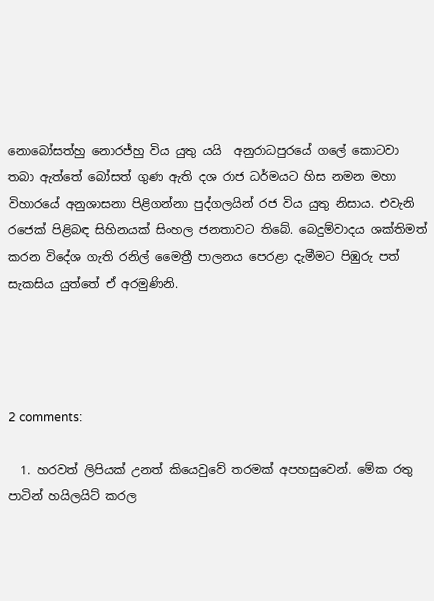නොබෝසත්හු නොරජ්හු විය යුතු යයි  අනුරාධපුරයේ ගලේ කොටවා තබා ඇත්තේ බෝසත් ගුණ ඇති දශ රාජ ධර්මයට හිස නමන මහා විහාරයේ අනුශාසනා පිළිගන්නා පුද්ගලයින් රජ විය යුතු නිසාය. එවැනි රජෙක් පිළිබඳ සිහිනයක් සිංහල ජනතාවට තිබේ. බෙදුම්වාදය ශක්තිමත් කරන විදේශ ගැති රනිල් මෛත්‍රී පාලනය පෙරළා දැමීමට පිඹුරු පත් සැකසිය යුත්තේ ඒ අරමුණිනි.




2 comments:

  1. හරවත් ලිපියක් උනත් කියෙවුවේ තරමක් අපහසුවෙන්. මේක රතු පාටින් හයිලයිට් කරල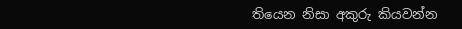තියෙන නිසා අකුරු කියවන්න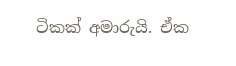ටිකක් අමාරුයි. ඒක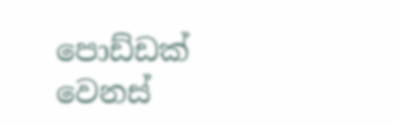පොඩ්ඩක් වෙනස්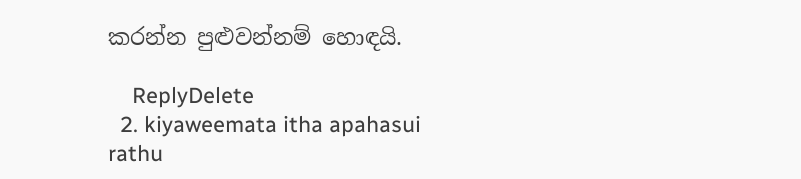කරන්න පුළුවන්නම් හොඳයි.

    ReplyDelete
  2. kiyaweemata itha apahasui rathu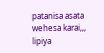patanisa asata wehesa karai,,, lipiya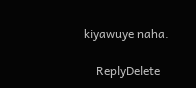kiyawuye naha.

    ReplyDelete